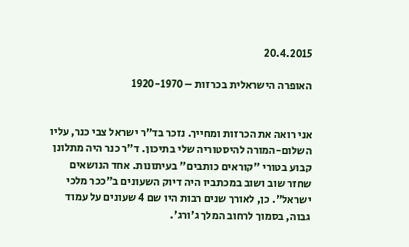20.4.2015

האופרה הישראלית בכרזות – 1920-1970


אני רואה את הכרזות ומחייך. נזכר בד"ר ישראל צבי כנר, עליו השלום-המורה להיסטוריה שלי בתיכון. ד"ר כנר היה מתלונן קבוע בטורי "קוראים כותבים" בעיתונות. אחד הנושאים שחזר שוב ושוב במכתביו היה דיוק השעונים ב"ככר מלכי ישראל". כן, לאורך שנים רבות היו שם 4 שעונים על עמוד גבוה, בסמוך לרחוב המלך ג'ורג'.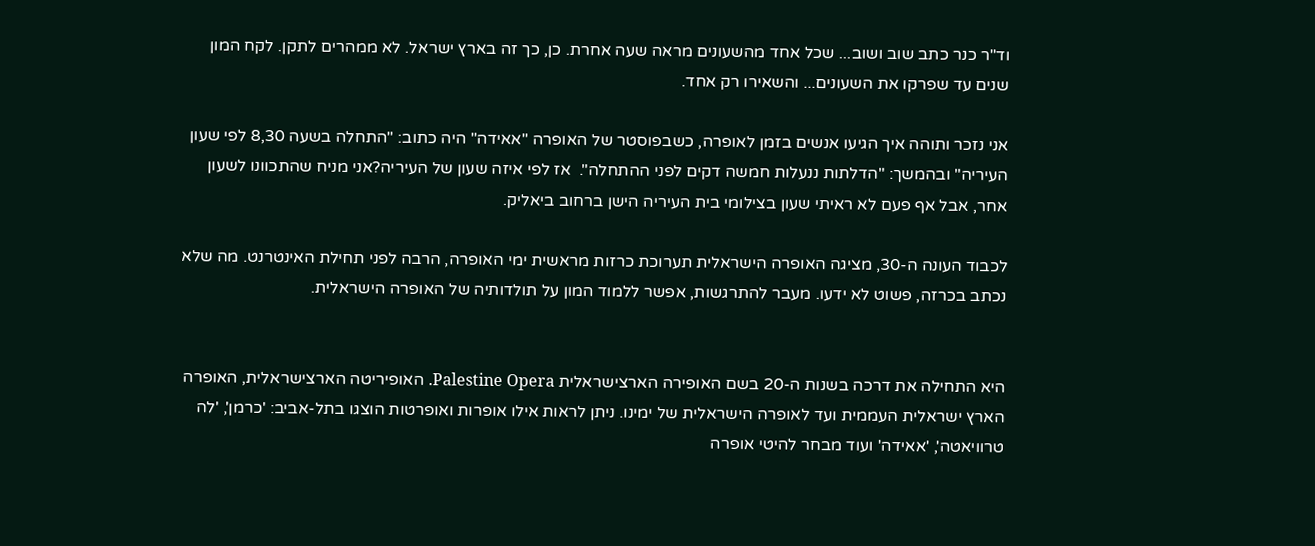וד"ר כנר כתב שוב ושוב... שכל אחד מהשעונים מראה שעה אחרת. כן, כך זה בארץ ישראל. לא ממהרים לתקן. לקח המון שנים עד שפרקו את השעונים... והשאירו רק אחד.

אני נזכר ותוהה איך הגיעו אנשים בזמן לאופרה, כשבפוסטר של האופרה "אאידה" היה כתוב: "התחלה בשעה 8,30 לפי שעון העיריה" ובהמשך: "הדלתות ננעלות חמשה דקים לפני ההתחלה".  אז לפי איזה שעון של העיריה?אני מניח שהתכוונו לשעון אחר, אבל אף פעם לא ראיתי שעון בצילומי בית העיריה הישן ברחוב ביאליק.

לכבוד העונה ה-30, מציגה האופרה הישראלית תערוכת כרזות מראשית ימי האופרה, הרבה לפני תחילת האינטרנט. מה שלא נכתב בכרזה, פשוט לא ידעו. מעבר להתרגשות, אפשר ללמוד המון על תולדותיה של האופרה הישראלית.


היא התחילה את דרכה בשנות ה-20 בשם האופירה הארצישראלית Palestine Opera. האופיריטה הארצישראלית, האופרה הארץ ישראלית העממית ועד לאופרה הישראלית של ימינו. ניתן לראות אילו אופרות ואופרטות הוצגו בתל-אביב: 'כרמן', 'לה טרוויאטה', 'אאידה' ועוד מבחר להיטי אופרה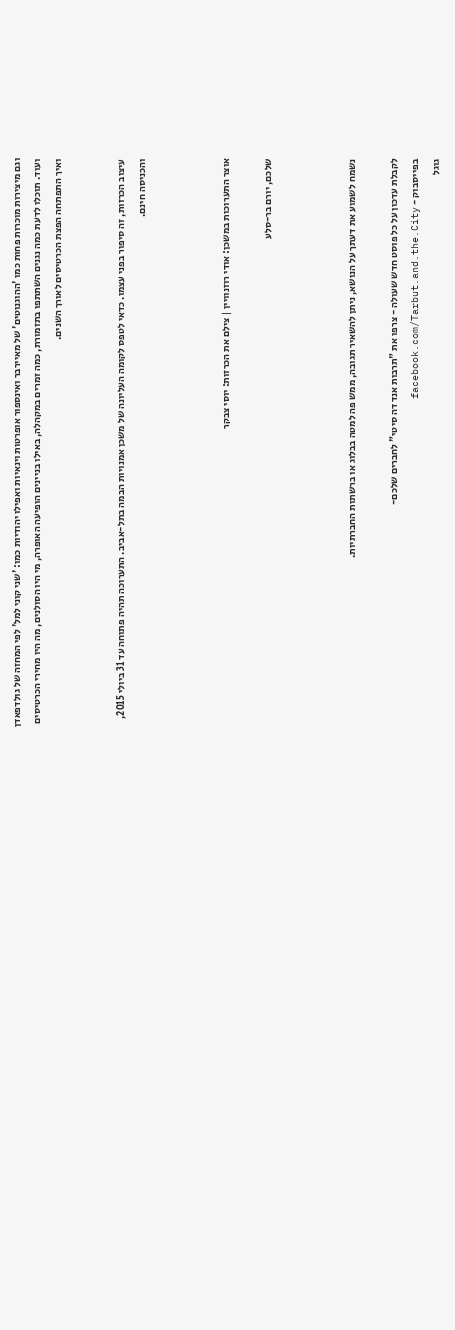וגם מיצירות מוכרות פחות כמו 'ההוגנוטים' של מאיירבר ואינספור אופרטות וינאיות ואפילו יהודיות כמו: 'שני קוני למל' לפי המחזה של גולדפאדן ועוד. תוכלו לדעת כמה נגנים השתתפו בתזמורת, כמה זמרים במקהלה, באילו בניינים הופיעה האופרה, מי היו הסולנים, מה היו מחירי הכרטיסים ואיך התפתחה הפצת הכרטיסים לאורך השנים.


עיצוב הכרזות, זה סיפור בפני עצמו. כדאי לטפס לקומה העליונה של משכן אמנויות הבמה בתל-אביב. התערוכה תהיה פתוחה עד 31 ביולי 2015, והכניסה חינם.



אוצר התערוכות במשכן: אודי רוזנוויין | צילם את הכרזות: יוסי צבקר

שלכם, יורם בר-סלע



נשמח לשמוע את דעתך על הנושא, ניתן להשאיר תגובה, ממש פה למטה בבלוג או ברשתות החברתיות.

לקבלת עדכון על כל פוסט חדש שעולה - צרפו את "תרבות אנד דה סיטי" לחברים שלכם-
בפייסבוק - facebook.com/Tarbut.and.the.City
גוגל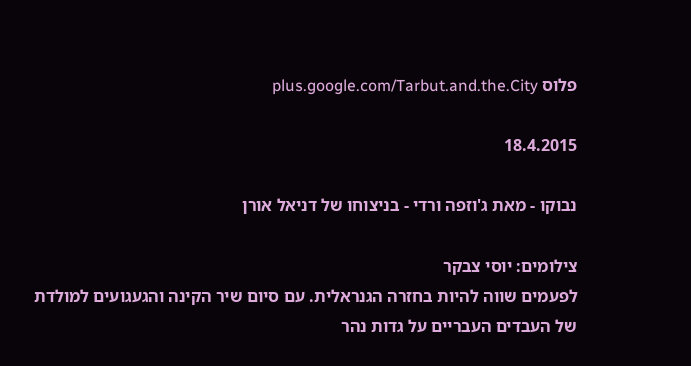פלוס plus.google.com/Tarbut.and.the.City

18.4.2015

נבוקו - מאת ג'וזפה ורדי - בניצוחו של דניאל אורן

צילומים: יוסי צבקר
לפעמים שווה להיות בחזרה הגנראלית. עם סיום שיר הקינה והגעגועים למולדת של העבדים העבריים על גדות נהר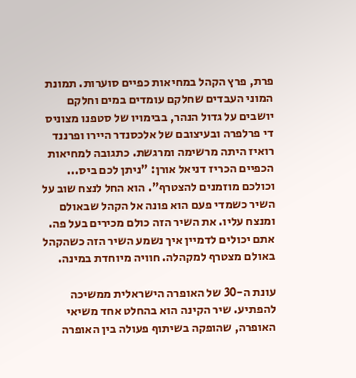פרת, פרץ הקהל במחיאות כפיים סוערות. תמונת המוני העבדים שחלקם עומדים במים וחלקם יושבים על גדול הנהר, בבימויו של סטפנו מצוניס די פרלפרה ובעיצובם של אלכסנדר היירו ופרננד רואיז היתה מרשימה ומרגשת. כתגובה למחיאות הכפיים הכריז דניאל אורן: "ניתן לכם ביס... וכולכם מוזמנים להצטרף". הוא החל לנצח שוב על השיר כשמדי פעם הוא פונה אל הקהל שבאולם ומנצח עליו. את השיר הזה כולם מכירים בעל פה. אתם יכולים לדמיין איך נשמע השיר הזה כשהקהל באולם מצטרף למקהלה. חוויה מיוחדת במינה.

עונת ה-30 של האופרה הישראלית ממשיכה להפתיע. שיר הקינה הוא בהחלט אחד משיאי האופרה, שהופקה בשיתוף פעולה בין האופרה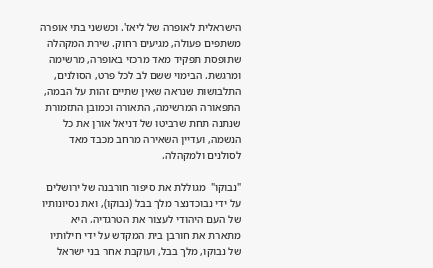הישראלית לאופרה של ליאז'. וכששני בתי אופרה משתפים פעולה, מגיעים רחוק. שירת המקהלה שתופסת תפקיד מאד מרכזי באופרה, מרשימה ומרגשת. הבימוי ששם לב לכל פרט, הסולנים, התלבושות שנראה שאין שתיים זהות על הבמה, התפאורה המרשימה, התאורה וכמובן התזמורת שנתנה תחת שרביטו של דניאל אורן את כל הנשמה, ועדיין השאירה מרחב מכבד מאד לסולנים ולמקהלה.

"נבוקו"  מגוללת את סיפור חורבנה של ירושלים על ידי נבוכדנצר מלך בבל (נבוקו), ואת נסיונותיו של העם היהודי לעצור את הטרגדיה. היא  מתארת את חורבן בית המקדש על ידי חילותיו של נבוקו, מלך בבל, ועוקבת אחר בני ישראל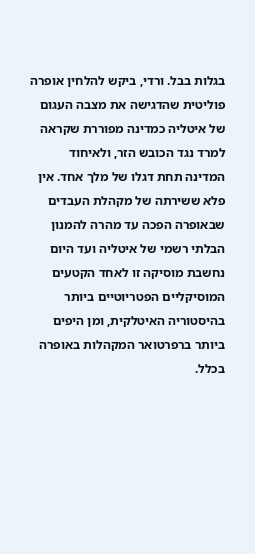בגלות בבל. ורדי, ביקש להלחין אופרה פוליטית שהדגישה את מצבה העגום של איטליה כמדינה מפוררת שקראה למרד נגד הכובש הזר, ולאיחוד המדינה תחת דגלו של מלך אחד. אין פלא ששירתה של מקהלת העבדים שבאופרה הפכה עד מהרה להמנון הבלתי רשמי של איטליה ועד היום נחשבת מוסיקה זו לאחד הקטעים המוסיקליים הפטריוטיים ביותר בהיסטוריה האיטלקית, ומן היפים ביותר ברפרטואר המקהלות באופרה בכלל.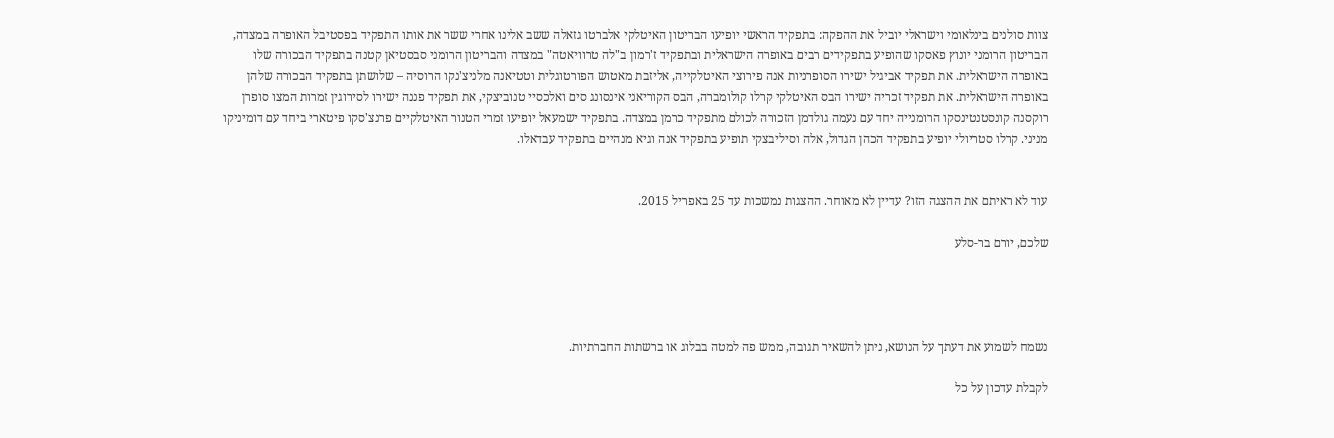צוות סולנים בינלאומי וישראלי יוביל את ההפקה: בתפקיד הראשי יופיעו הבריטון האיטלקי אלברטו גזאלה ששב אלינו אחרי ששר את אותו התפקיד בפסטיבל האופרה במצדה, הבריטון הרומני יונוץ פאסקו שהופיע בתפקידים רבים באופרה הישראלית ובתפקיד ז'רמון ב"לה טרוויאטה" במצדה והבריטון הרומני סבסטיאן קטנה בתפקיד הבכורה שלו באופרה הישראלית. את תפקיד אביגיל ישירו הסופרניות אנה פירוצי האיטלקייה, אליזבת מאטוש הפורטוגלית וטטיאנה מלניצ'נקו הרוסיה – שלושתן בתפקיד הבכורה שלהן באופרה הישראלית. את תפקיד זכריה ישירו הבס האיטלקי קרלו קולומברה, הבס הקוריאני אינסונג סים ואלכסיי טנוביצקי, את תפקיד פננה ישירו לסירוגין זמרות המצו סופרן רוקסנה קונסטנטינסקו הרומנייה יחד עם נעמה גולדמן הזכורה לכולם מתפקיד כרמן במצדה. בתפקיד ישמעאל יופיעו זמרי הטנור האיטלקיים פרנצ'סקו פיטארי ביחד עם דומיניקו מניני. קרלו סטריולי יופיע בתפקיד הכהן הגדול, אלה וסיליבצקי תופיע בתפקיד אנה וגיא מנהיים בתפקיד עבדאלו.


עוד לא ראיתם את ההצגה הזו? עדיין לא מאוחר. ההצגות נמשכות עד 25 באפריל 2015.

שלכם, יורם בר-סלע




נשמח לשמוע את דעתך על הנושא, ניתן להשאיר תגובה, ממש פה למטה בבלוג או ברשתות החברתיות.

לקבלת עדכון על כל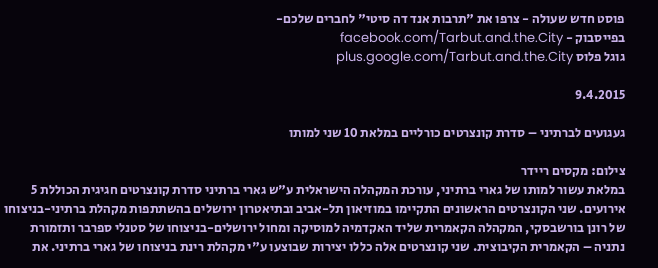פוסט חדש שעולה - צרפו את "תרבות אנד דה סיטי" לחברים שלכם-
בפייסבוק - facebook.com/Tarbut.and.the.City
גוגל פלוס plus.google.com/Tarbut.and.the.City

9.4.2015

געגועים לברתיני – סדרת קונצרטים כורליים במלאת 10 שני למותו

צילום: מקסים ריידר
במלאת עשור למותו של גארי ברתיני, עורכת המקהלה הישראלית ע"ש גארי ברתיני סדרת קונצרטים חגיגית הכוללת 5 אירועים. שני הקונצרטים הראשונים התקיימו במוזיאון תל-אביב ובתיאטרון ירושלים בהשתתפות מקהלת ברתיני-בניצוחו של רונן בורשבסקי, המקהלה הקאמרית שליד האקדמיה למוסיקה ומחול ירושלים-בניצוחו של סטנלי ספרבר ותזמורת נתניה – הקאמרית הקיבוצית. שני קונצרטים אלה כללו יצירות שבוצעו ע"י מקהלת רינת בניצוחו של גארי ברתיני. את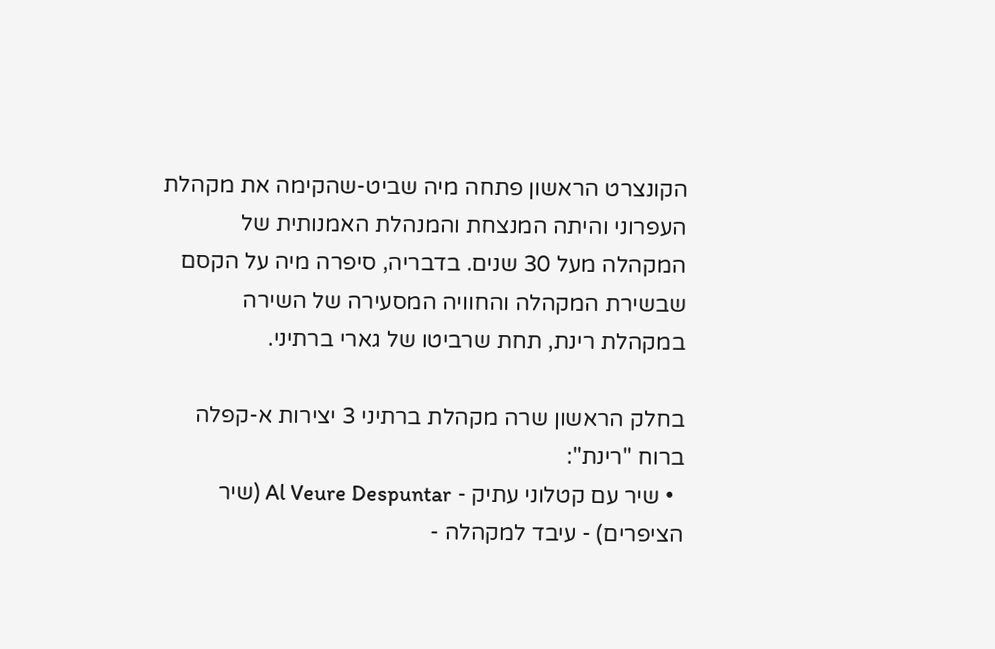הקונצרט הראשון פתחה מיה שביט-שהקימה את מקהלת העפרוני והיתה המנצחת והמנהלת האמנותית של המקהלה מעל 30 שנים. בדבריה, סיפרה מיה על הקסם שבשירת המקהלה והחוויה המסעירה של השירה במקהלת רינת, תחת שרביטו של גארי ברתיני.

בחלק הראשון שרה מקהלת ברתיני 3 יצירות א-קפלה ברוח "רינת":
  • שיר עם קטלוני עתיק - Al Veure Despuntar (שיר הציפרים) - עיבד למקהלה -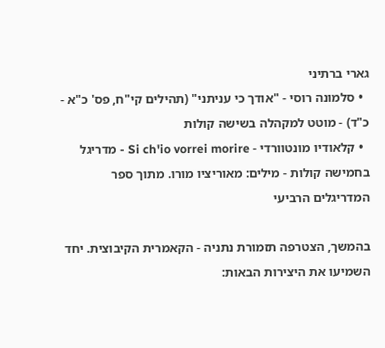גארי ברתיני
  • סלמונה רוסי - "אודך כי עניתני" (תהילים קי"ח, פס' כ"א - כ"ד) - מוטט למקהלה בשישה קולות
  • קלאודיו מונטוורדי - Si ch'io vorrei morire - מדריגל בחמישה קולות - מילים: מאוריציו מורו. מתוך ספר המדריגלים הרביעי

בהמשך, הצטרפה תזמורת נתניה - הקאמרית הקיבוצית. יחד השמיעו את היצירות הבאות: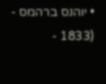• יוהנס ברהמס -  (1833 -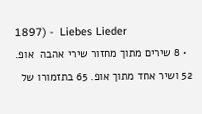1897) -  Liebes Lieder
  • 8 שירים מתוך מחזור שירי אהבה  אופ. 52 ושיר אחד מתוך אופ. 65 בתזמורו של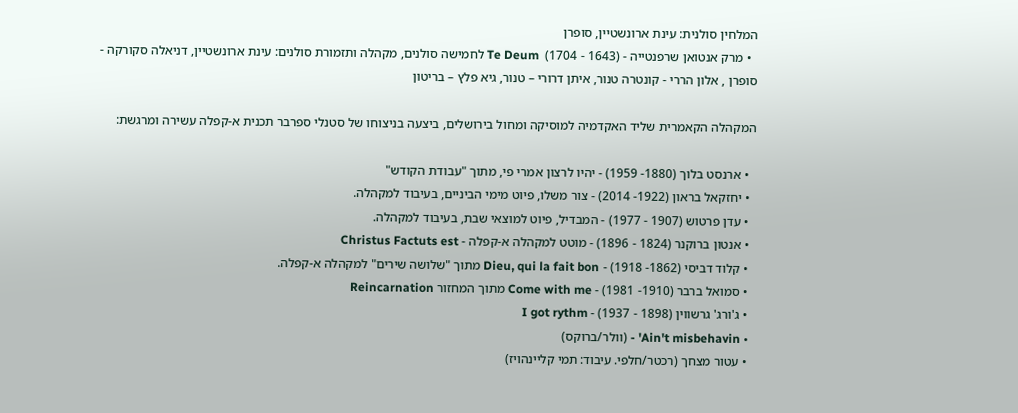המלחין סולנית: עינת ארונשטיין, סופרן
  • מרק אנטואן שרפנטייה - (1643 - 1704)  Te Deum לחמישה סולנים, מקהלה ותזמורת סולנים: עינת ארונשטיין, דניאלה סקורקה - סופרן , אלון הררי - קונטרה טנור, איתן דרורי – טנור, גיא פלץ – בריטון

המקהלה הקאמרית שליד האקדמיה למוסיקה ומחול בירושלים, ביצעה בניצוחו של סטנלי ספרבר תכנית א-קפלה עשירה ומרגשת:

  • ארנסט בלוך (1880- 1959) - יהיו לרצון אמרי פי, מתוך "עבודת הקודש"
  • יחזקאל בראון (1922- 2014) - צור משלו, פיוט מימי הביניים, בעיבוד למקהלה.
  • עדן פרטוש (1907 - 1977) - המבדיל, פיוט למוצאי שבת, בעיבוד למקהלה.
  • אנטון ברוקנר (1824 - 1896) - מוטט למקהלה א-קפלה - Christus Factuts est
  • קלוד דביסי (1862- 1918) - Dieu, qui la fait bon מתוך "שלושה שירים" למקהלה א-קפלה.
  • סמואל ברבר (1910- 1981) - Come with me מתוך המחזור Reincarnation
  • ג'ורג' גרשווין (1898 - 1937) - I got rythm
  • Ain't misbehavin' - (וולר/ברוקס)
  • עטור מצחך (רכטר/חלפי. עיבוד: תמי קליינהויז)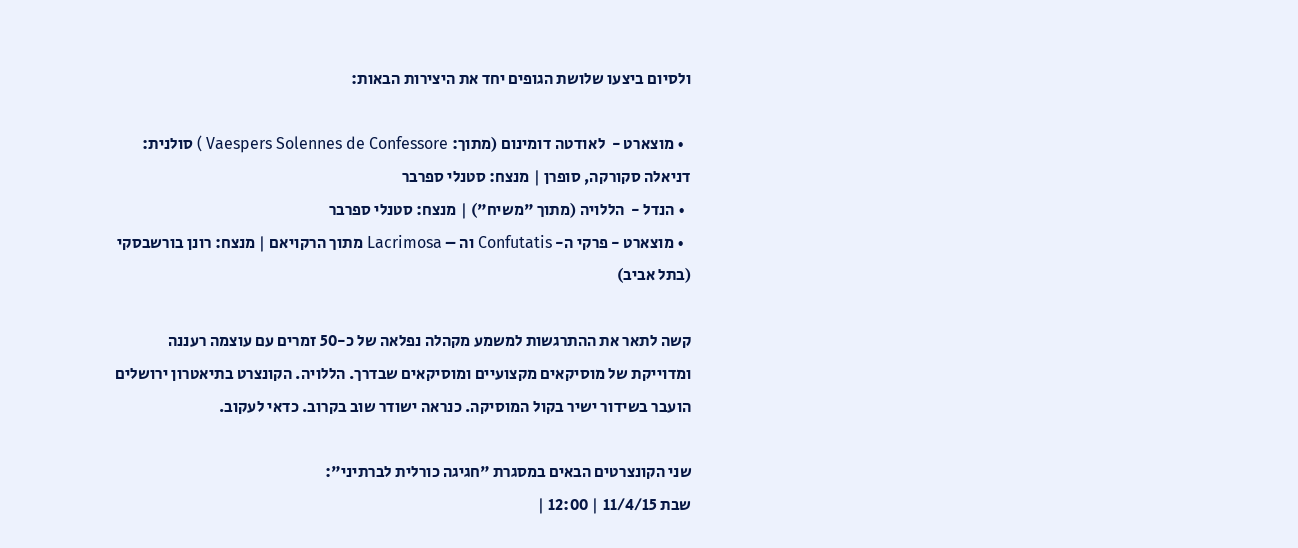ולסיום ביצעו שלושת הגופים יחד את היצירות הבאות:

  • מוצארט -  לאודטה דומינום (מתוך: Vaespers Solennes de Confessore ) סולנית: דניאלה סקורקה, סופרן | מנצח: סטנלי ספרבר
  • הנדל -  הללויה (מתוך "משיח") | מנצח: סטנלי ספרבר
  • מוצארט - פרקי ה- Confutatis וה – Lacrimosa מתוך הרקויאם | מנצח: רונן בורשבסקי (בתל אביב)

קשה לתאר את ההתרגשות למשמע מקהלה נפלאה של כ-50 זמרים עם עוצמה רעננה ומדוייקת של מוסיקאים מקצועיים ומוסיקאים שבדרך. הללויה. הקונצרט בתיאטרון ירושלים הועבר בשידור ישיר בקול המוסיקה. כנראה ישודר שוב בקרוב. כדאי לעקוב.

שני הקונצרטים הבאים במסגרת "חגיגה כורלית לברתיני":
שבת 11/4/15 | 12:00 |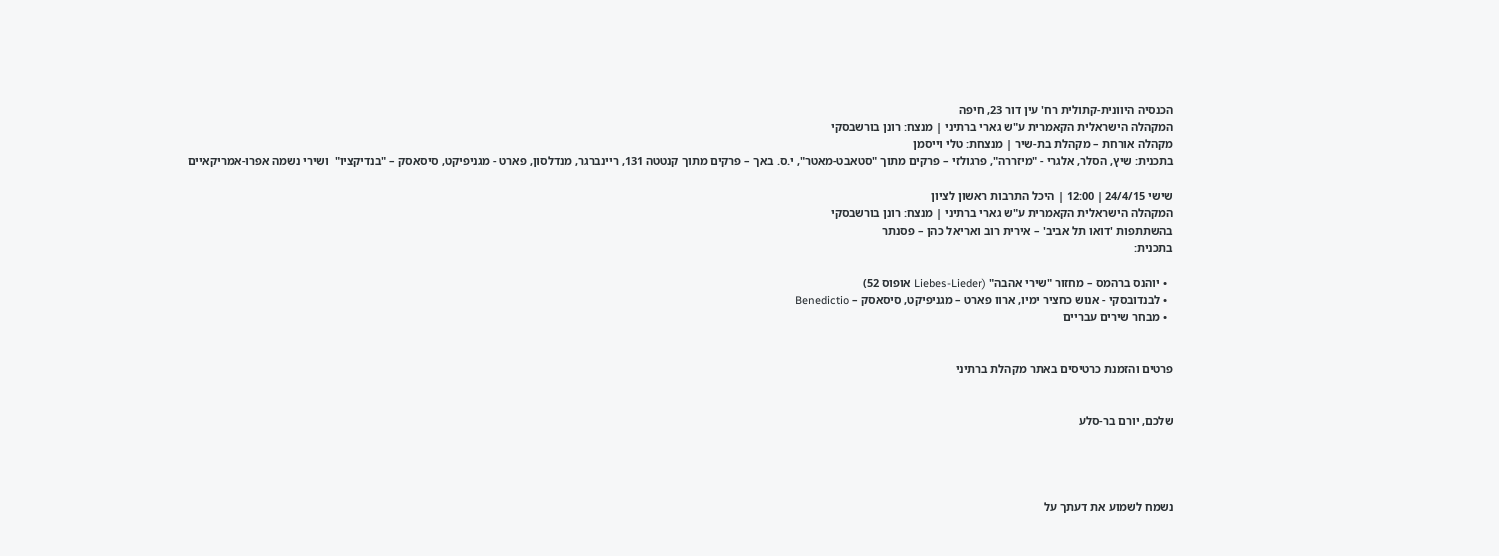הכנסיה היוונית-קתולית רח' עין דור 23, חיפה
המקהלה הישראלית הקאמרית ע"ש גארי ברתיני | מנצח: רונן בורשבסקי
מקהלה אורחת – מקהלת בת-שיר | מנצחת: טלי וייסמן
בתכנית: שיץ, הסלר, אלגרי - "מיזררה", פרגולזי – פרקים מתוך "סטאבט-מאטר", י.ס. באך – פרקים מתוך קנטטה 131, ריינברגר, מנדלסון, פארט - מגניפיקט, סיסאסק – "בנדיקציו"  ושירי נשמה אפרו-אמריקאיים

שישי 24/4/15 | 12:00 | היכל התרבות ראשון לציון
המקהלה הישראלית הקאמרית ע"ש גארי ברתיני | מנצח: רונן בורשבסקי
בהשתתפות 'דואו תל אביב' – אירית רוב ואריאל כהן – פסנתר
בתכנית:

  • יוהנס ברהמס – מחזור "שירי אהבה" (Liebes-Lieder אופוס 52)
  • לבנדובסקי - אנוש כחציר ימיו, ארוו פארט – מגניפיקט, סיסאסק – Benedictio
  • מבחר שירים עבריים


פרטים והזמנת כרטיסים באתר מקהלת ברתיני


שלכם, יורם בר-סלע




נשמח לשמוע את דעתך על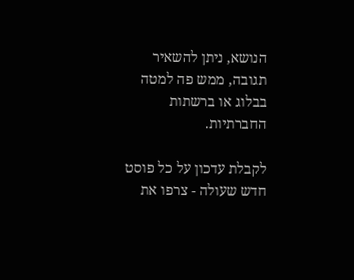הנושא, ניתן להשאיר תגובה, ממש פה למטה בבלוג או ברשתות החברתיות.

לקבלת עדכון על כל פוסט חדש שעולה - צרפו את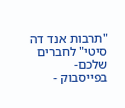"תרבות אנד דה סיטי" לחברים שלכם-
בפייסבוק -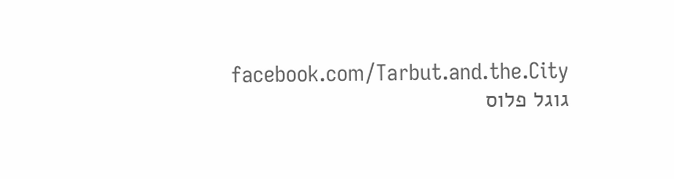facebook.com/Tarbut.and.the.City
גוגל פלוס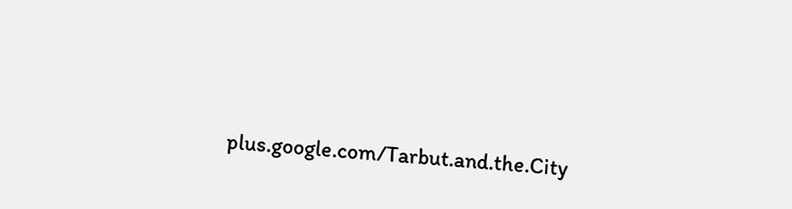plus.google.com/Tarbut.and.the.City